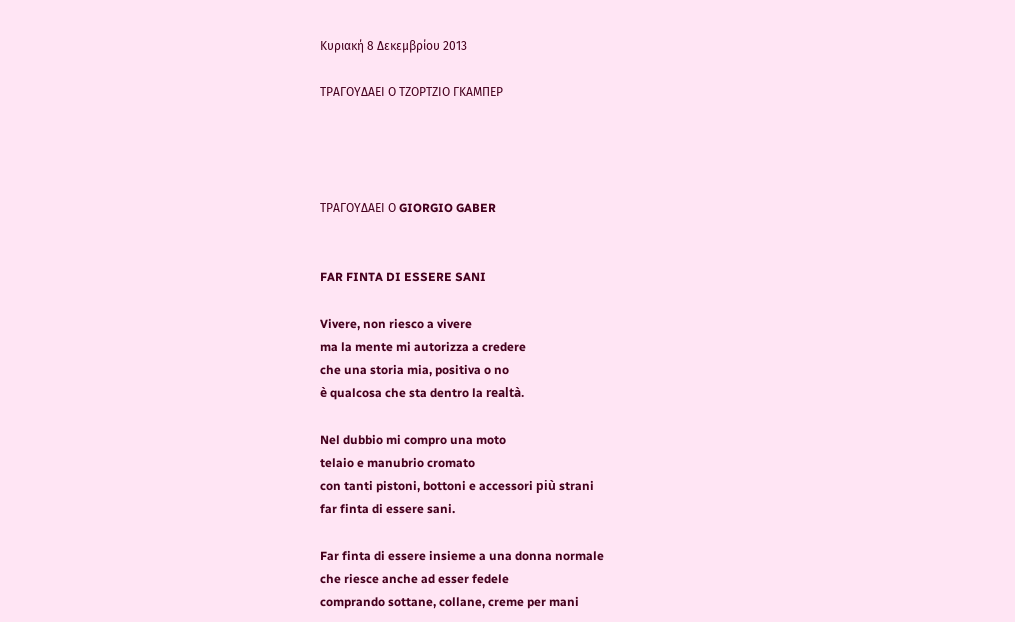Κυριακή 8 Δεκεμβρίου 2013

ΤΡΑΓΟΥΔΑΕΙ Ο ΤΖΟΡΤΖΙΟ ΓΚΑΜΠΕΡ




ΤΡΑΓΟΥΔΑΕΙ Ο GIORGIO GABER


FAR FINTA DI ESSERE SANI

Vivere, non riesco a vivere
ma la mente mi autorizza a credere
che una storia mia, positiva o no
è qualcosa che sta dentro la realtà.

Nel dubbio mi compro una moto
telaio e manubrio cromato
con tanti pistoni, bottoni e accessori più strani
far finta di essere sani.

Far finta di essere insieme a una donna normale
che riesce anche ad esser fedele
comprando sottane, collane, creme per mani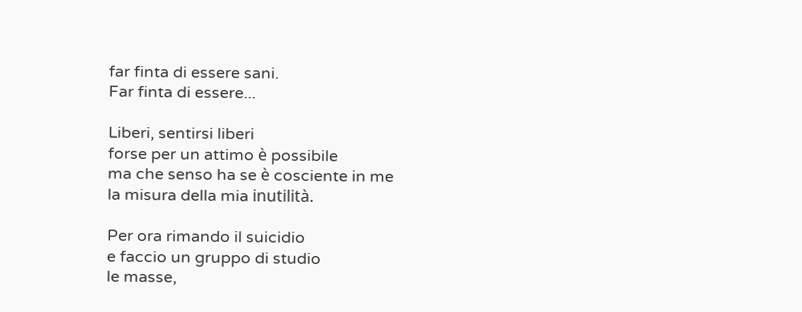far finta di essere sani.
Far finta di essere...

Liberi, sentirsi liberi
forse per un attimo è possibile
ma che senso ha se è cosciente in me
la misura della mia inutilità.

Per ora rimando il suicidio
e faccio un gruppo di studio
le masse,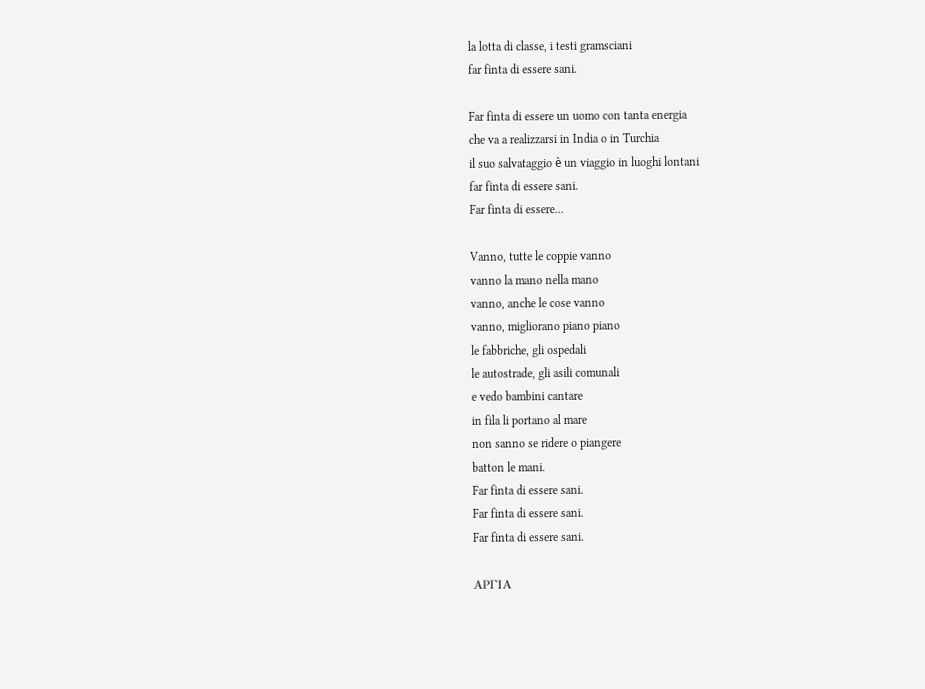la lotta di classe, i testi gramsciani
far finta di essere sani.

Far finta di essere un uomo con tanta energia
che va a realizzarsi in India o in Turchia
il suo salvataggio è un viaggio in luoghi lontani
far finta di essere sani.
Far finta di essere...

Vanno, tutte le coppie vanno
vanno la mano nella mano
vanno, anche le cose vanno
vanno, migliorano piano piano
le fabbriche, gli ospedali
le autostrade, gli asili comunali
e vedo bambini cantare
in fila li portano al mare
non sanno se ridere o piangere
batton le mani.
Far finta di essere sani.
Far finta di essere sani.
Far finta di essere sani.

ΑΡΓΙΑ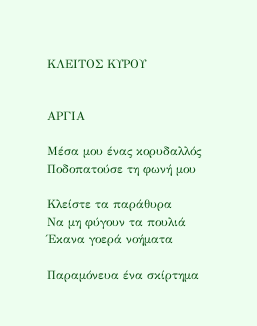ΚΛΕΙΤΟΣ ΚΥΡΟΥ


ΑΡΓΙΑ

Μέσα μου ένας κορυδαλλός
Ποδοπατούσε τη φωνή μου

Κλείστε τα παράθυρα
Να μη φύγουν τα πουλιά
Έκανα γοερά νοήματα

Παραμόνευα ένα σκίρτημα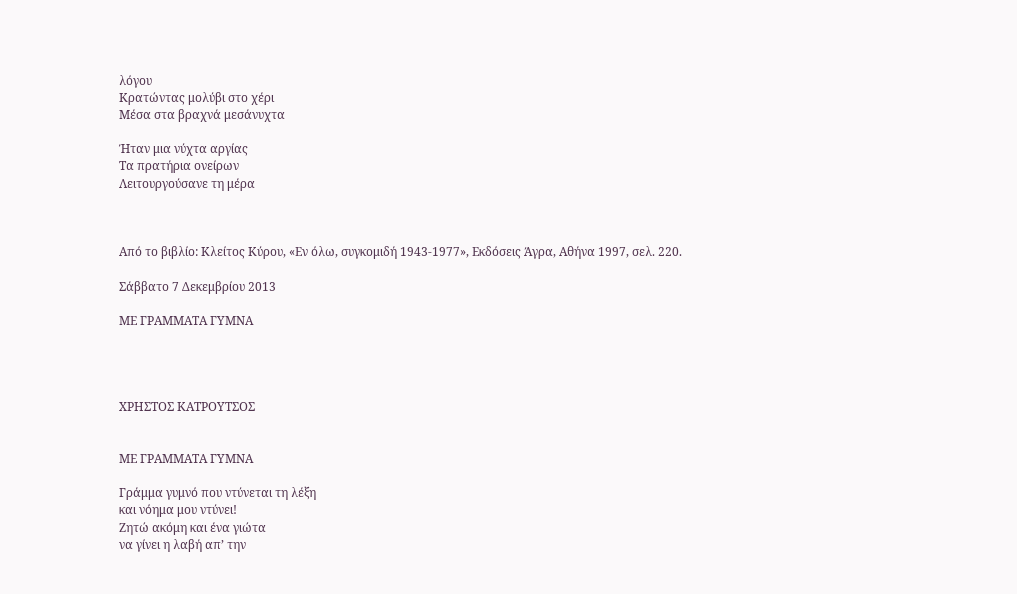λόγου
Κρατώντας μολύβι στο χέρι
Μέσα στα βραχνά μεσάνυχτα

Ήταν μια νύχτα αργίας
Τα πρατήρια ονείρων
Λειτουργούσανε τη μέρα



Από το βιβλίο: Κλείτος Κύρου, «Εν όλω, συγκομιδή 1943-1977», Εκδόσεις Άγρα, Αθήνα 1997, σελ. 220.

Σάββατο 7 Δεκεμβρίου 2013

ΜΕ ΓΡΑΜΜΑΤΑ ΓΥΜΝΑ




ΧΡΗΣΤΟΣ ΚΑΤΡΟΥΤΣΟΣ


ΜΕ ΓΡΑΜΜΑΤΑ ΓΥΜΝΑ

Γράμμα γυμνό που ντύνεται τη λέξη
και νόημα μου ντύνει!
Ζητώ ακόμη και ένα γιώτα
να γίνει η λαβή απ’ την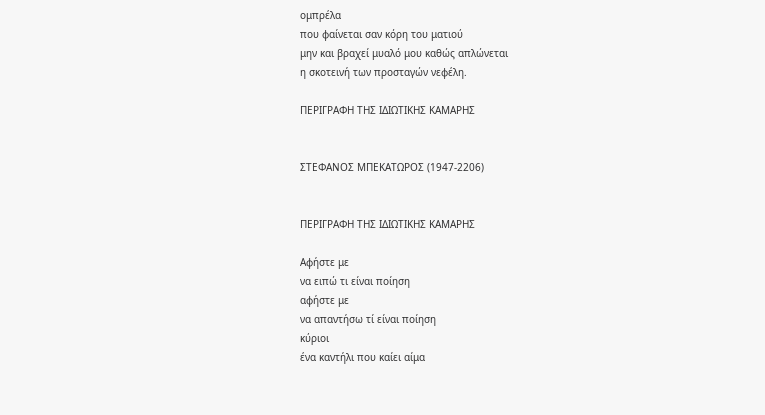ομπρέλα
που φαίνεται σαν κόρη του ματιού
μην και βραχεί μυαλό μου καθώς απλώνεται
η σκοτεινή των προσταγών νεφέλη.

ΠΕΡΙΓΡΑΦΗ ΤΗΣ ΙΔΙΩΤΙΚΗΣ ΚΑΜΑΡΗΣ


ΣΤΕΦΑΝΟΣ ΜΠΕΚΑΤΩΡΟΣ (1947-2206)


ΠΕΡΙΓΡΑΦΗ ΤΗΣ ΙΔΙΩΤΙΚΗΣ ΚΑΜΑΡΗΣ

Αφήστε με
να ειπώ τι είναι ποίηση
αφήστε με
να απαντήσω τί είναι ποίηση
κύριοι
ένα καντήλι που καίει αίμα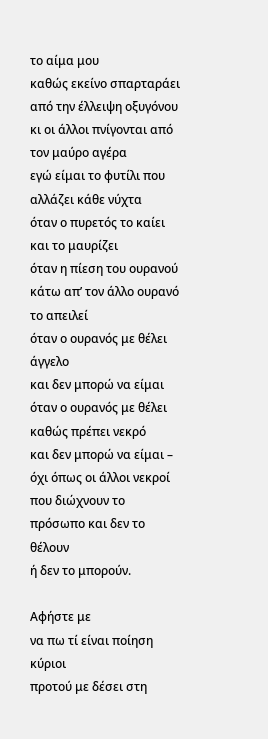το αίμα μου
καθώς εκείνο σπαρταράει
από την έλλειψη οξυγόνου
κι οι άλλοι πνίγονται από τον μαύρο αγέρα
εγώ είμαι το φυτίλι που αλλάζει κάθε νύχτα
όταν ο πυρετός το καίει και το μαυρίζει
όταν η πίεση του ουρανού
κάτω απ’ τον άλλο ουρανό το απειλεί
όταν ο ουρανός με θέλει άγγελο
και δεν μπορώ να είμαι
όταν ο ουρανός με θέλει καθώς πρέπει νεκρό
και δεν μπορώ να είμαι –
όχι όπως οι άλλοι νεκροί
που διώχνουν το πρόσωπο και δεν το θέλουν
ή δεν το μπορούν.

Αφήστε με
να πω τί είναι ποίηση
κύριοι
προτού με δέσει στη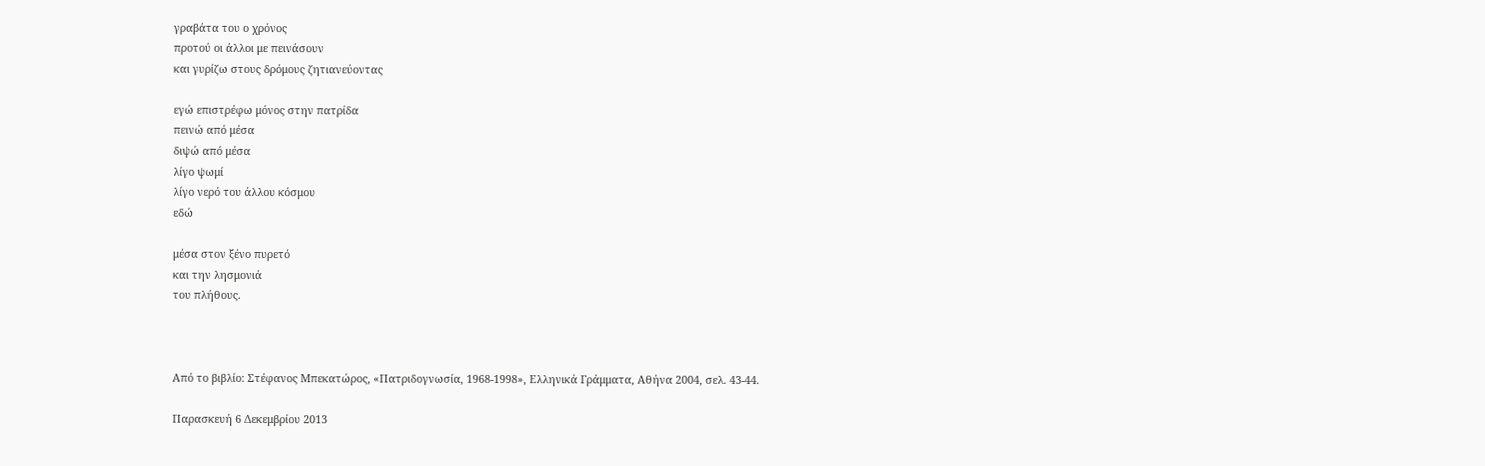γραβάτα του ο χρόνος
προτού οι άλλοι με πεινάσουν
και γυρίζω στους δρόμους ζητιανεύοντας

εγώ επιστρέφω μόνος στην πατρίδα
πεινώ από μέσα
διψώ από μέσα
λίγο ψωμί
λίγο νερό του άλλου κόσμου
εδώ

μέσα στον ξένο πυρετό
και την λησμονιά
του πλήθους.



Από το βιβλίο: Στέφανος Μπεκατώρος, «Πατριδογνωσία, 1968-1998», Ελληνικά Γράμματα, Αθήνα 2004, σελ. 43-44.

Παρασκευή 6 Δεκεμβρίου 2013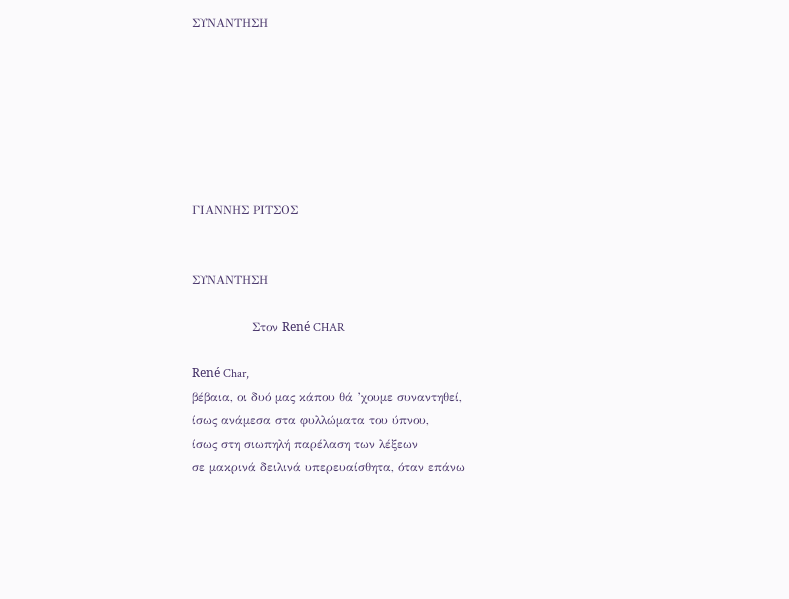ΣΥΝΑΝΤΗΣΗ







ΓΙΑΝΝΗΣ ΡΙΤΣΟΣ


ΣΥΝΑΝΤΗΣΗ

               Στον René CHAR

René Char,
βέβαια, οι δυό μας κάπου θά ’χουμε συναντηθεί,
ίσως ανάμεσα στα φυλλώματα του ύπνου,
ίσως στη σιωπηλή παρέλαση των λέξεων
σε μακρινά δειλινά υπερευαίσθητα, όταν επάνω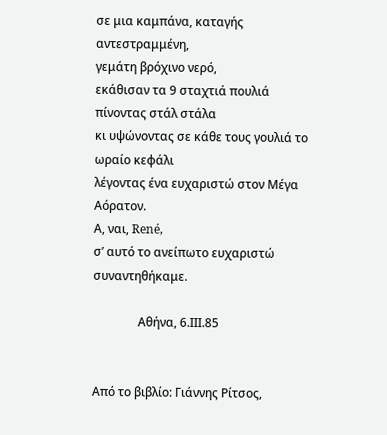σε μια καμπάνα, καταγής αντεστραμμένη,
γεμάτη βρόχινο νερό,
εκάθισαν τα 9 σταχτιά πουλιά πίνοντας στάλ στάλα
κι υψώνοντας σε κάθε τους γουλιά το ωραίο κεφάλι
λέγοντας ένα ευχαριστώ στον Μέγα Αόρατον.
Α, ναι, René,
σ’ αυτό το ανείπωτο ευχαριστώ συναντηθήκαμε.

               Αθήνα, 6.ΙΙΙ.85


Από το βιβλίο: Γιάννης Ρίτσος,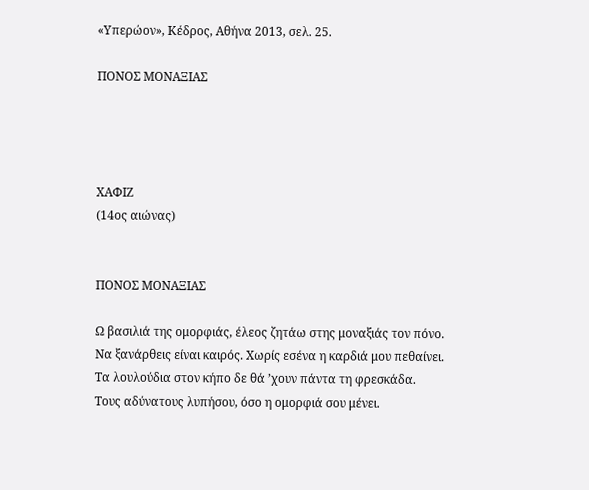«Υπερώον», Κέδρος, Αθήνα 2013, σελ. 25.

ΠΟΝΟΣ ΜΟΝΑΞΙΑΣ




ΧΑΦΙΖ
(14ος αιώνας)


ΠΟΝΟΣ ΜΟΝΑΞΙΑΣ

Ω βασιλιά της ομορφιάς, έλεος ζητάω στης μοναξιάς τον πόνο.
Να ξανάρθεις είναι καιρός. Χωρίς εσένα η καρδιά μου πεθαίνει.
Τα λουλούδια στον κήπο δε θά ’χουν πάντα τη φρεσκάδα.
Τους αδύνατους λυπήσου, όσο η ομορφιά σου μένει.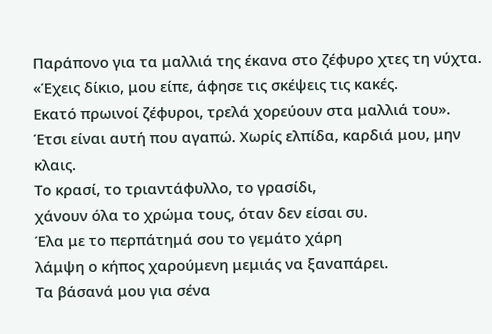Παράπονο για τα μαλλιά της έκανα στο ζέφυρο χτες τη νύχτα.
«Έχεις δίκιο, μου είπε, άφησε τις σκέψεις τις κακές.
Εκατό πρωινοί ζέφυροι, τρελά χορεύουν στα μαλλιά του».
Έτσι είναι αυτή που αγαπώ. Χωρίς ελπίδα, καρδιά μου, μην κλαις.
Το κρασί, το τριαντάφυλλο, το γρασίδι,
χάνουν όλα το χρώμα τους, όταν δεν είσαι συ.
Έλα με το περπάτημά σου το γεμάτο χάρη
λάμψη ο κήπος χαρούμενη μεμιάς να ξαναπάρει.
Τα βάσανά μου για σένα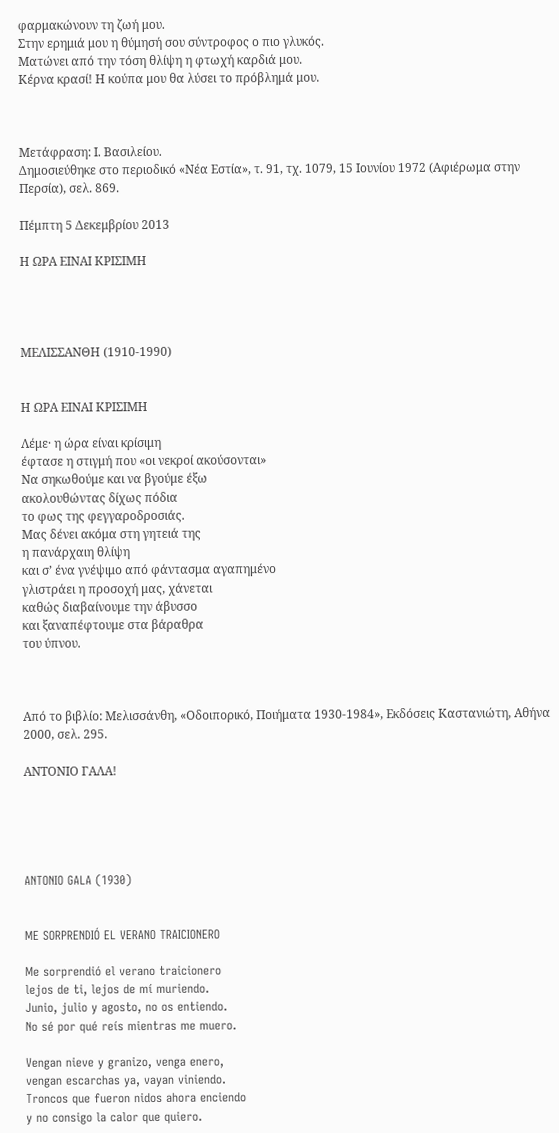φαρμακώνουν τη ζωή μου.
Στην ερημιά μου η θύμησή σου σύντροφος ο πιο γλυκός.
Ματώνει από την τόση θλίψη η φτωχή καρδιά μου.
Κέρνα κρασί! Η κούπα μου θα λύσει το πρόβλημά μου.



Μετάφραση: Ι. Βασιλείου.
Δημοσιεύθηκε στο περιοδικό «Νέα Εστία», τ. 91, τχ. 1079, 15 Ιουνίου 1972 (Αφιέρωμα στην Περσία), σελ. 869.

Πέμπτη 5 Δεκεμβρίου 2013

Η ΩΡΑ ΕΙΝΑΙ ΚΡΙΣΙΜΗ




ΜΕΛΙΣΣΑΝΘΗ (1910-1990)


Η ΩΡΑ ΕΙΝΑΙ ΚΡΙΣΙΜΗ

Λέμε· η ώρα είναι κρίσιμη
έφτασε η στιγμή που «οι νεκροί ακούσονται»
Να σηκωθούμε και να βγούμε έξω
ακολουθώντας δίχως πόδια
το φως της φεγγαροδροσιάς.
Μας δένει ακόμα στη γητειά της
η πανάρχαιη θλίψη
και σ’ ένα γνέψιμο από φάντασμα αγαπημένο
γλιστράει η προσοχή μας, χάνεται
καθώς διαβαίνουμε την άβυσσο
και ξαναπέφτουμε στα βάραθρα
του ύπνου.



Από το βιβλίο: Μελισσάνθη, «Οδοιπορικό, Ποιήματα 1930-1984», Εκδόσεις Καστανιώτη, Αθήνα 2000, σελ. 295.

ΑΝΤΟΝΙΟ ΓΑΛΑ!





ANTONIO GALA (1930)


ME SORPRENDIÓ EL VERANO TRAICIONERO

Me sorprendió el verano traicionero
lejos de ti, lejos de mí muriendo.
Junio, julio y agosto, no os entiendo.
No sé por qué reís mientras me muero.

Vengan nieve y granizo, venga enero,
vengan escarchas ya, vayan viniendo.
Troncos que fueron nidos ahora enciendo
y no consigo la calor que quiero.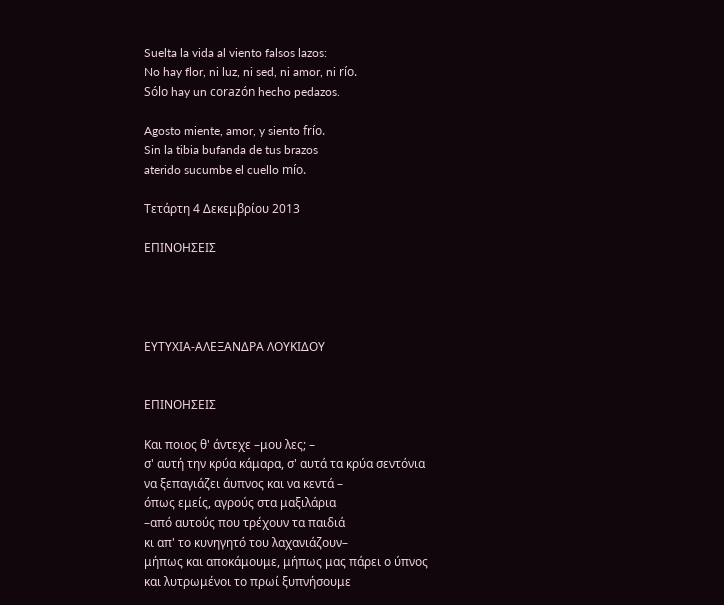Suelta la vida al viento falsos lazos:
No hay flor, ni luz, ni sed, ni amor, ni río.
Sólo hay un corazón hecho pedazos.

Agosto miente, amor, y siento frío.
Sin la tibia bufanda de tus brazos
aterido sucumbe el cuello mío.

Τετάρτη 4 Δεκεμβρίου 2013

ΕΠΙΝΟΗΣΕΙΣ




ΕΥΤΥΧΙΑ-ΑΛΕΞΑΝΔΡΑ ΛΟΥΚΙΔΟΥ


ΕΠΙΝΟΗΣΕΙΣ

Και ποιος θ' άντεχε –μου λες; –
σ' αυτή την κρύα κάμαρα, σ' αυτά τα κρύα σεντόνια
να ξεπαγιάζει άυπνος και να κεντά –
όπως εμείς, αγρούς στα μαξιλάρια
–από αυτούς που τρέχουν τα παιδιά
κι απ' το κυνηγητό του λαχανιάζουν–
μήπως και αποκάμουμε, μήπως μας πάρει ο ύπνος
και λυτρωμένοι το πρωί ξυπνήσουμε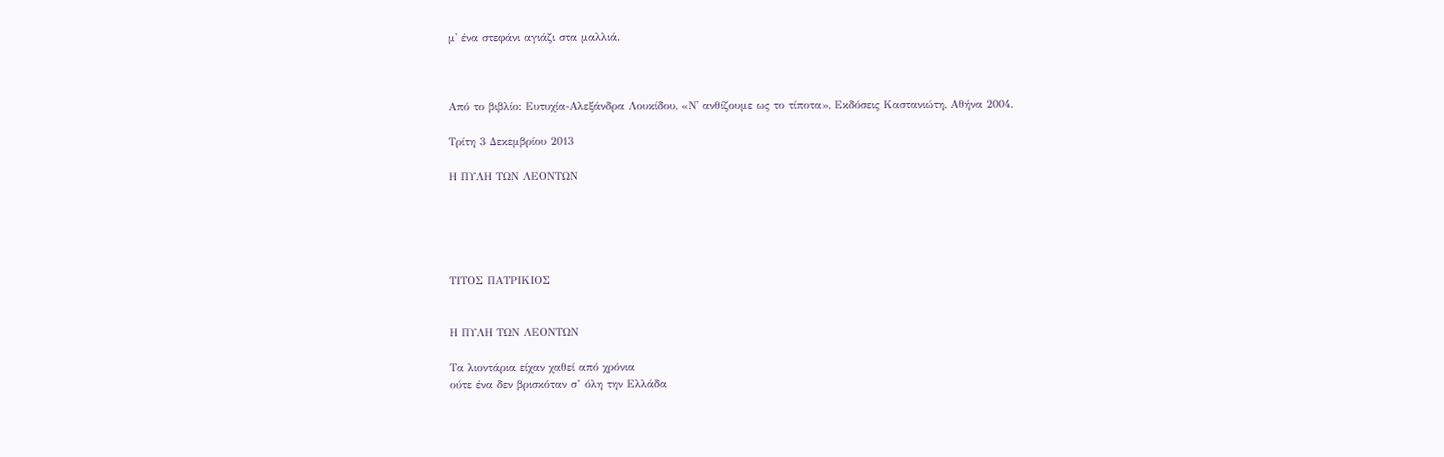μ' ένα στεφάνι αγιάζι στα μαλλιά.



Από το βιβλίο: Ευτυχία-Αλεξάνδρα Λουκίδου, «Ν' ανθίζουμε ως το τίποτα», Εκδόσεις Καστανιώτη, Αθήνα 2004.

Τρίτη 3 Δεκεμβρίου 2013

Η ΠΥΛΗ ΤΩΝ ΛΕΟΝΤΩΝ





ΤΙΤΟΣ ΠΑΤΡΙΚΙΟΣ


Η ΠΥΛΗ ΤΩΝ ΛΕΟΝΤΩΝ

Τα λιοντάρια είχαν χαθεί από χρόνια
ούτε ένα δεν βρισκόταν σ’ όλη την Ελλάδα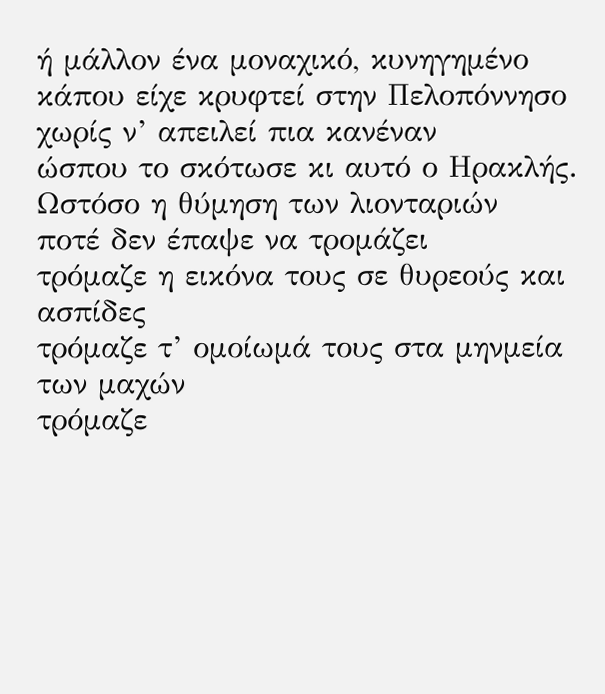ή μάλλον ένα μοναχικό, κυνηγημένο
κάπου είχε κρυφτεί στην Πελοπόννησο
χωρίς ν’ απειλεί πια κανέναν
ώσπου το σκότωσε κι αυτό ο Ηρακλής.
Ωστόσο η θύμηση των λιονταριών
ποτέ δεν έπαψε να τρομάζει
τρόμαζε η εικόνα τους σε θυρεούς και ασπίδες
τρόμαζε τ’ ομοίωμά τους στα μηνμεία των μαχών
τρόμαζε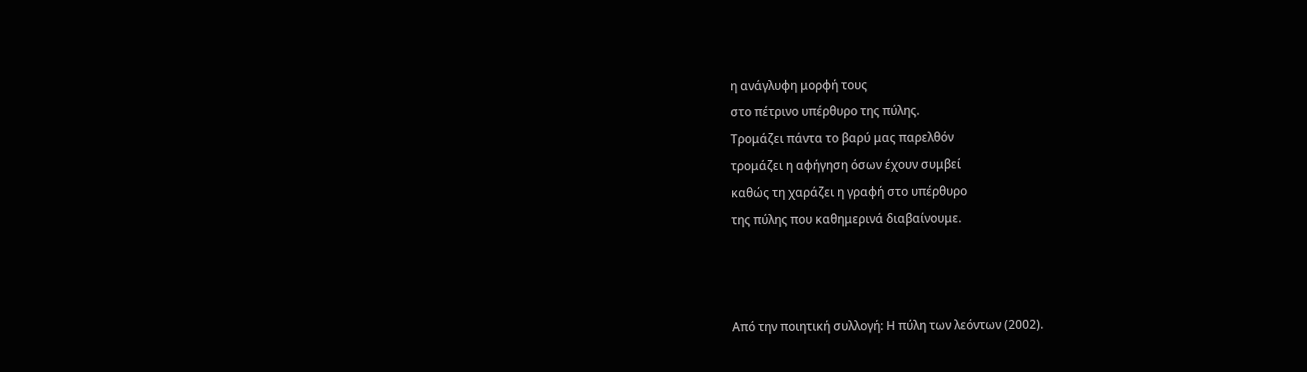η ανάγλυφη μορφή τους
στο πέτρινο υπέρθυρο της πύλης.
Τρομάζει πάντα το βαρύ μας παρελθόν
τρομάζει η αφήγηση όσων έχουν συμβεί
καθώς τη χαράζει η γραφή στο υπέρθυρο
της πύλης που καθημερινά διαβαίνουμε.



Από την ποιητική συλλογή: Η πύλη των λεόντων (2002).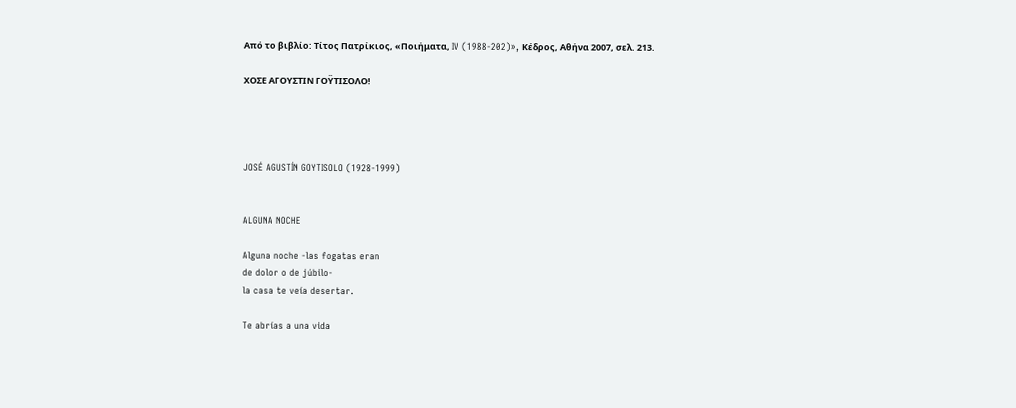Από το βιβλίο: Τίτος Πατρίκιος, «Ποιήματα, IV (1988-202)», Κέδρος, Αθήνα 2007, σελ. 213.

ΧΟΣΕ ΑΓΟΥΣΤΙΝ ΓΟΫΤΙΣΟΛΟ!




JOSÉ AGUSTÍN GOYTISOLO (1928-1999)


ALGUNA NOCHE

Alguna noche -las fogatas eran
de dolor o de júbilo-
la casa te veía desertar.

Te abrías a una vida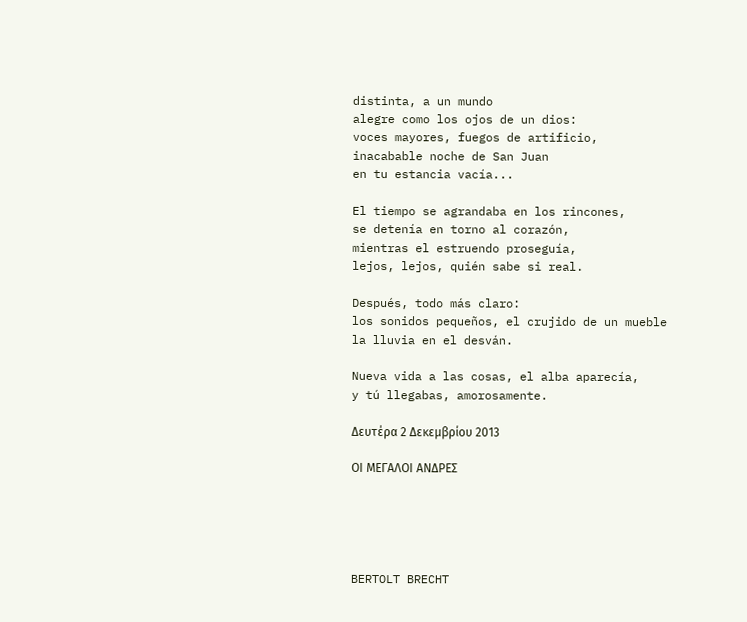distinta, a un mundo
alegre como los ojos de un dios:
voces mayores, fuegos de artificio,
inacabable noche de San Juan
en tu estancia vacía...

El tiempo se agrandaba en los rincones,
se detenía en torno al corazón,
mientras el estruendo proseguía,
lejos, lejos, quién sabe si real.

Después, todo más claro:
los sonidos pequeños, el crujido de un mueble
la lluvia en el desván.

Nueva vida a las cosas, el alba aparecía,
y tú llegabas, amorosamente.

Δευτέρα 2 Δεκεμβρίου 2013

ΟΙ ΜΕΓΑΛΟΙ ΑΝΔΡΕΣ





BERTOLT BRECHT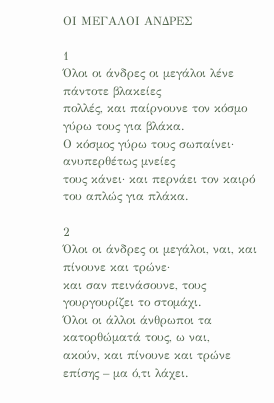ΟΙ ΜΕΓΑΛΟΙ ΑΝΔΡΕΣ

1
Όλοι οι άνδρες οι μεγάλοι λένε πάντοτε βλακείες
πολλές, και παίρνουνε τον κόσμο γύρω τους για βλάκα.
Ο κόσμος γύρω τους σωπαίνει· ανυπερθέτως μνείες
τους κάνει· και περνάει τον καιρό του απλώς για πλάκα.

2
Όλοι οι άνδρες οι μεγάλοι, ναι, και πίνουνε και τρώνε·
και σαν πεινάσουνε, τους γουργουρίζει το στομάχι.
Όλοι οι άλλοι άνθρωποι τα κατορθώματά τους, ω ναι,
ακούν, και πίνουνε και τρώνε επίσης – μα ό,τι λάχει.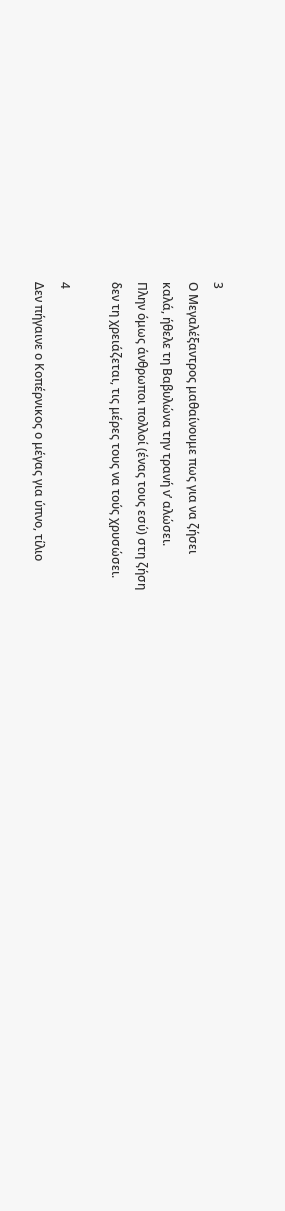3
Ο Μεγαλέξαντρος μαθαίνουμε πως για να ζήσει
καλά, ήθελε τη Βαβυλώνα την τρανή ν’ αλώσει.
Πλην όμως άνθρωποι πολλοί (ένας τους εσύ) στη ζήση
δεν τη χρειάζεται, τις μέρες τους να τούς χρυσώσει.

4
Δεν πήγαινε ο Κοπέρνικος ο μέγας για ύπνο, τίλιο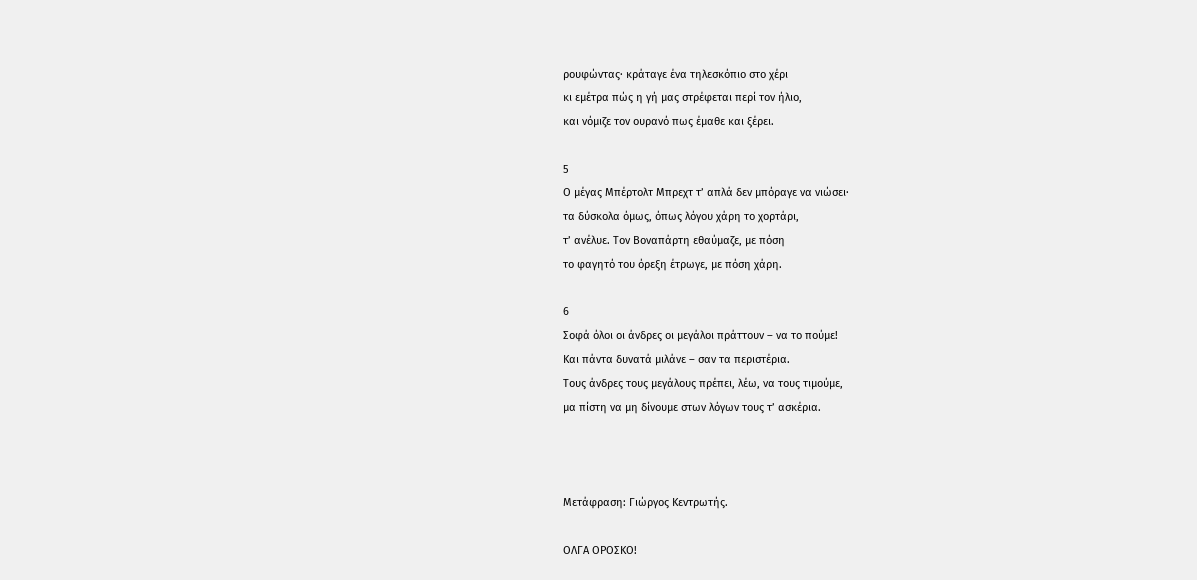ρουφώντας· κράταγε ένα τηλεσκόπιο στο χέρι
κι εμέτρα πώς η γή μας στρέφεται περί τον ήλιο,
και νόμιζε τον ουρανό πως έμαθε και ξέρει.

5
Ο μέγας Μπέρτολτ Μπρεχτ τ’ απλά δεν μπόραγε να νιώσει·
τα δύσκολα όμως, όπως λόγου χάρη το χορτάρι,
τ’ ανέλυε. Τον Βοναπάρτη εθαύμαζε, με πόση
το φαγητό του όρεξη έτρωγε, με πόση χάρη.

6
Σοφά όλοι οι άνδρες οι μεγάλοι πράττουν – να το πούμε!
Και πάντα δυνατά μιλάνε – σαν τα περιστέρια.
Τους άνδρες τους μεγάλους πρέπει, λέω, να τους τιμούμε,
μα πίστη να μη δίνουμε στων λόγων τους τ’ ασκέρια.



Μετάφραση: Γιώργος Κεντρωτής.

ΟΛΓΑ ΟΡΟΣΚΟ!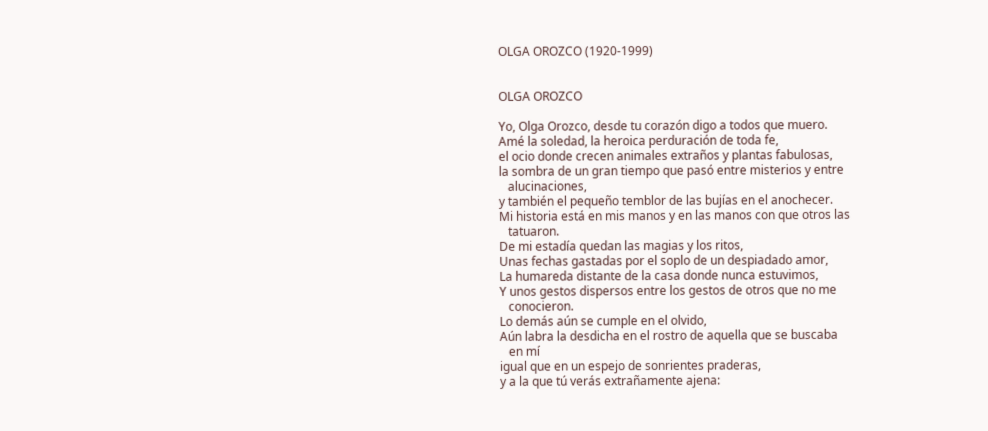OLGA OROZCO (1920-1999)


OLGA OROZCO

Yo, Olga Orozco, desde tu corazón digo a todos que muero.
Amé la soledad, la heroica perduración de toda fe,
el ocio donde crecen animales extraños y plantas fabulosas,
la sombra de un gran tiempo que pasó entre misterios y entre
   alucinaciones,
y también el pequeño temblor de las bujías en el anochecer.
Mi historia está en mis manos y en las manos con que otros las
   tatuaron.
De mi estadía quedan las magias y los ritos,
Unas fechas gastadas por el soplo de un despiadado amor,
La humareda distante de la casa donde nunca estuvimos,
Y unos gestos dispersos entre los gestos de otros que no me
   conocieron.
Lo demás aún se cumple en el olvido,
Aún labra la desdicha en el rostro de aquella que se buscaba
   en mí
igual que en un espejo de sonrientes praderas,
y a la que tú verás extrañamente ajena: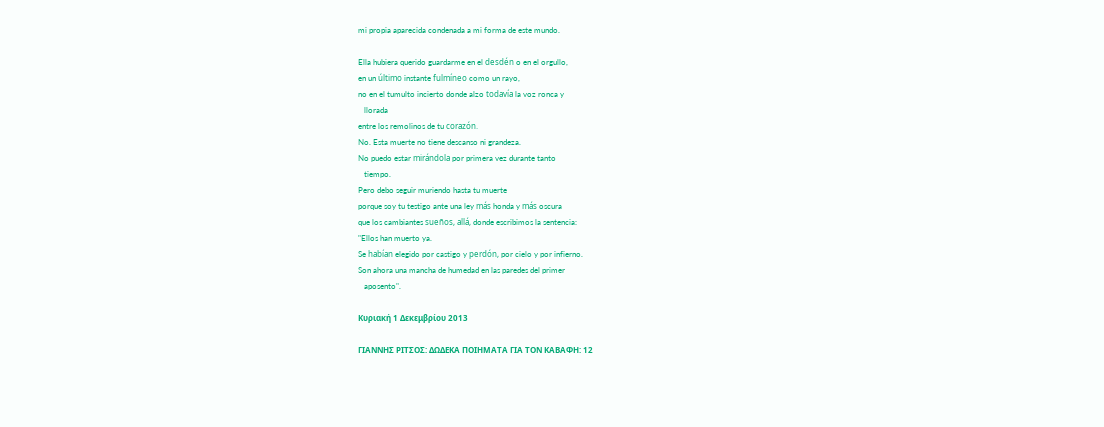mi propia aparecida condenada a mi forma de este mundo.

Ella hubiera querido guardarme en el desdén o en el orgullo,
en un último instante fulmíneo como un rayo,
no en el tumulto incierto donde alzo todavía la voz ronca y
   llorada
entre los remolinos de tu corazón.
No. Esta muerte no tiene descanso ni grandeza.
No puedo estar mirándola por primera vez durante tanto
   tiempo.
Pero debo seguir muriendo hasta tu muerte
porque soy tu testigo ante una ley más honda y más oscura
que los cambiantes sueños, allá, donde escribimos la sentencia:
"Ellos han muerto ya.
Se habían elegido por castigo y perdón, por cielo y por infierno.
Son ahora una mancha de humedad en las paredes del primer
   aposento".

Κυριακή 1 Δεκεμβρίου 2013

ΓΙΑΝΝΗΣ ΡΙΤΣΟΣ: ΔΩΔΕΚΑ ΠΟΙΗΜΑΤΑ ΓΙΑ ΤΟΝ ΚΑΒΑΦΗ: 12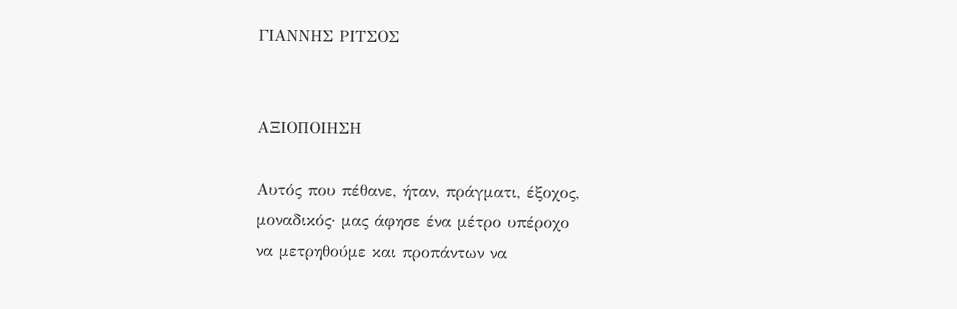ΓΙΑΝΝΗΣ ΡΙΤΣΟΣ


ΑΞΙΟΠΟΙΗΣΗ

Αυτός που πέθανε, ήταν, πράγματι, έξοχος,
μοναδικός· μας άφησε ένα μέτρο υπέροχο
να μετρηθούμε και προπάντων να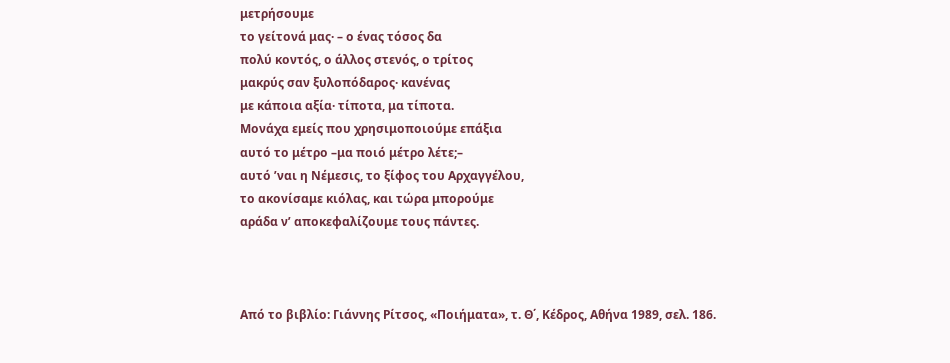μετρήσουμε
το γείτονά μας· – ο ένας τόσος δα
πολύ κοντός, ο άλλος στενός, ο τρίτος
μακρύς σαν ξυλοπόδαρος· κανένας
με κάποια αξία· τίποτα, μα τίποτα.
Μονάχα εμείς που χρησιμοποιούμε επάξια
αυτό το μέτρο –μα ποιό μέτρο λέτε;–
αυτό ’ναι η Νέμεσις, το ξίφος του Αρχαγγέλου,
το ακονίσαμε κιόλας, και τώρα μπορούμε
αράδα ν’ αποκεφαλίζουμε τους πάντες.



Από το βιβλίο: Γιάννης Ρίτσος, «Ποιήματα», τ. Θ΄, Κέδρος, Αθήνα 1989, σελ. 186.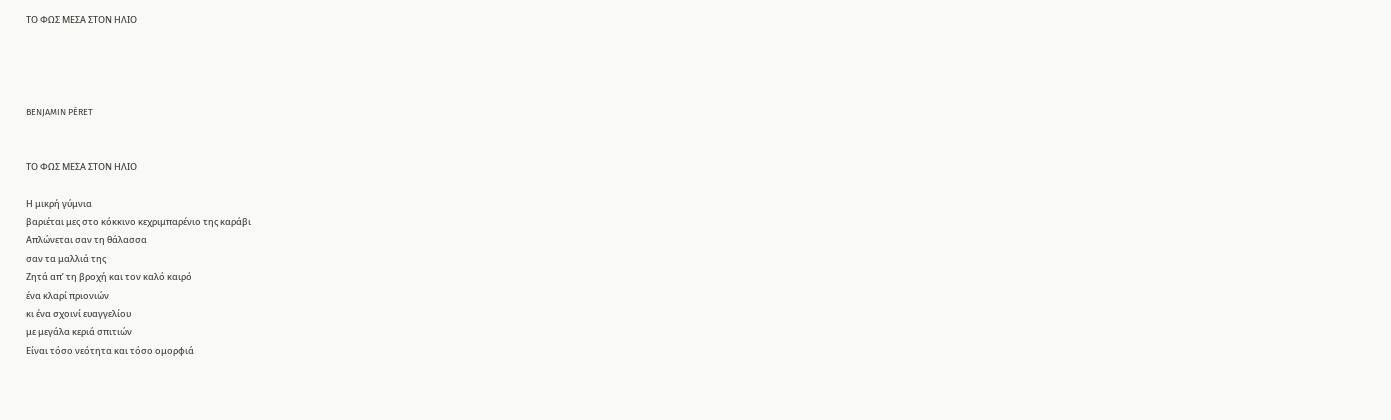ΤΟ ΦΩΣ ΜΕΣΑ ΣΤΟΝ ΗΛΙΟ




BENJAMIN PÉRET


ΤΟ ΦΩΣ ΜΕΣΑ ΣΤΟΝ ΗΛΙΟ

Η μικρή γύμνια
βαριέται μες στο κόκκινο κεχριμπαρένιο της καράβι
Απλώνεται σαν τη θάλασσα
σαν τα μαλλιά της
Ζητά απ’ τη βροχή και τον καλό καιρό
ένα κλαρί πριονιών
κι ένα σχοινί ευαγγελίου
με μεγάλα κεριά σπιτιών
Είναι τόσο νεότητα και τόσο ομορφιά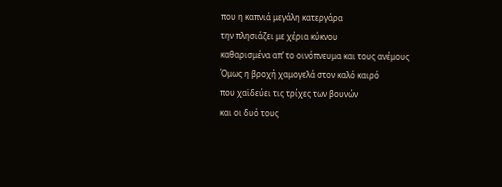που η καπνιά μεγάλη κατεργάρα
την πλησιάζει με χέρια κύκνου
καθαρισμένα απ’ το οινόπνευμα και τους ανέμους
Όμως η βροχή χαμογελά στον καλό καιρό
που χαϊδεύει τις τρίχες των βουνών
και οι δυό τους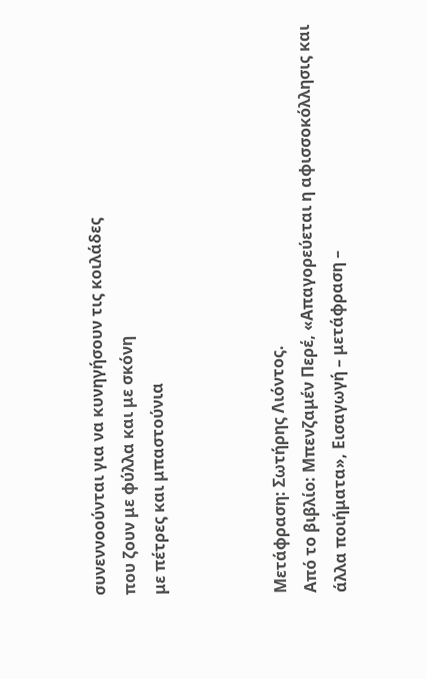συνεννοούνται για να κυνηγήσουν τις κοιλάδες
που ζουν με φύλλα και με σκόνη
με πέτρες και μπαστούνια



Μετάφραση: Σωτήρης Λιόντος.
Από το βιβλίο: Μπενζαμέν Περέ, «Απαγορεύεται η αφισσοκόλλησις και άλλα ποιήματα», Εισαγωγή – μετάφραση –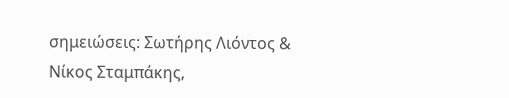σημειώσεις: Σωτήρης Λιόντος & Νίκος Σταμπάκης,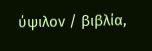ύψιλον / βιβλία,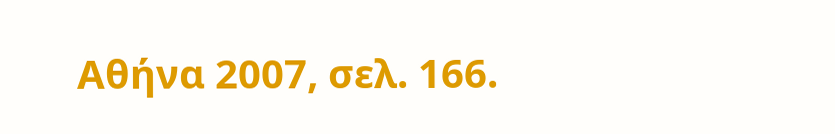Αθήνα 2007, σελ. 166.